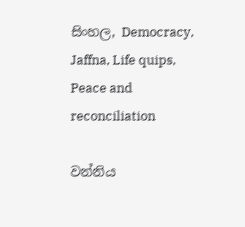සිංහල, Democracy, Jaffna, Life quips, Peace and reconciliation

වන්නිය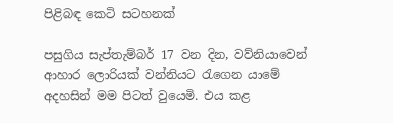පිළිබඳ කෙටි සටහනක්

පසුගිය සැප්තැම්බර් 17 වන දින, වව්නියාවෙන් ආහාර ලොරියක් වන්නියට රැගෙන යාමේ අදහසින් මම පිටත් වුයෙමි. එය කළ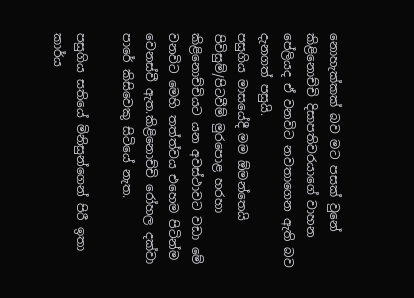නොහැක්කක් බව මට පසක් වුනේ කිළිනොච්චි දිසාපතිවරයාගේ වාහන පේලියද ඒ වනවිට නවතාගෙන ඇති බව දැනගත් පසුයි.
පසුගිය මාසයේදී මම ඕමන්තෙයි පිවිසුම්/පිටවීම් මුරපොළ හරහා කිළිනොච්චියට යන අවස්ථාවට වඩා මේ වනවිට මෙහි තත්ත්වය එහෙම පිටින්ම වෙනස්වී ඇත.කිළිනොච්චි රෝහල දක්වා පාරේ කිසිවෙකු සිටියේ නැත.

පසුගිය සතියේ මිනිසුන්ගෙන් පිරී ඉතා කාර්ය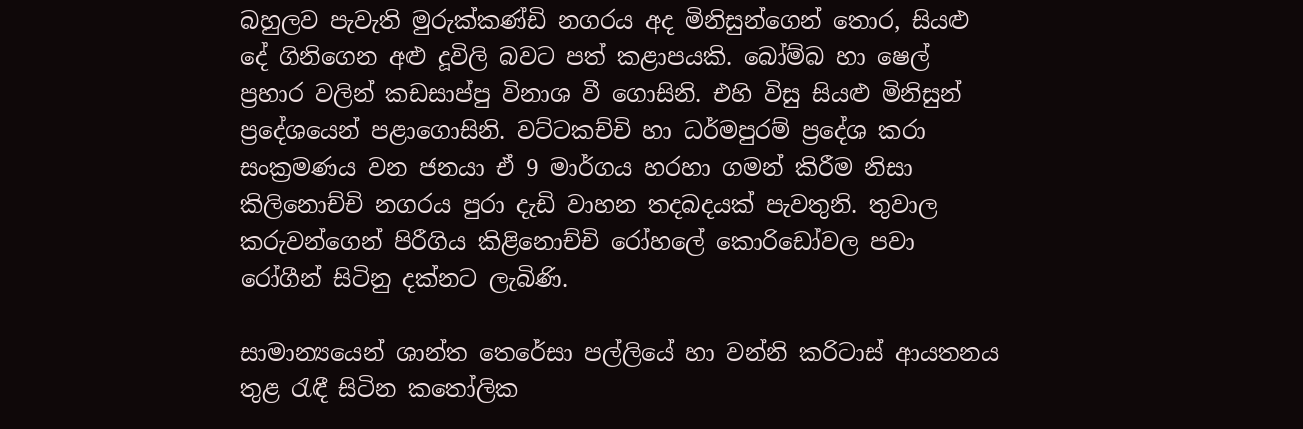බහුලව පැවැති මුරුක්කණ්ඩි නගරය අද මිනිසුන්ගෙන් තොර, සියළු දේ ගිනිගෙන අළු දූවිලි බවට පත් කළාපයකි. බෝම්බ හා ෂෙල් ප්‍රහාර වලින් කඩසාප්පු විනාශ වී ගොසිනි. එහි විසු සියළු මිනිසුන් ප්‍රදේශයෙන් පළාගොසිනි. වට්ටකච්චි හා ධර්මපුරම් ප්‍රදේශ කරා සංක්‍රමණය වන ජනයා ඒ 9 මාර්ගය හරහා ගමන් කිරීම නිසා කිලිනොච්චි නගරය පුරා දැඩි වාහන තදබදයක් පැවතුනි. තුවාල කරුවන්ගෙන් පිරීගිය කිළිනොච්චි රෝහලේ කොරිඩෝවල පවා රෝගීන් සිටිනු දක්නට ලැබිණි.

සාමාන්‍යයෙන් ශාන්ත තෙරේසා පල්ලියේ හා වන්නි කරිටාස් ආයතනය තුළ රැඳී සිටින කතෝලික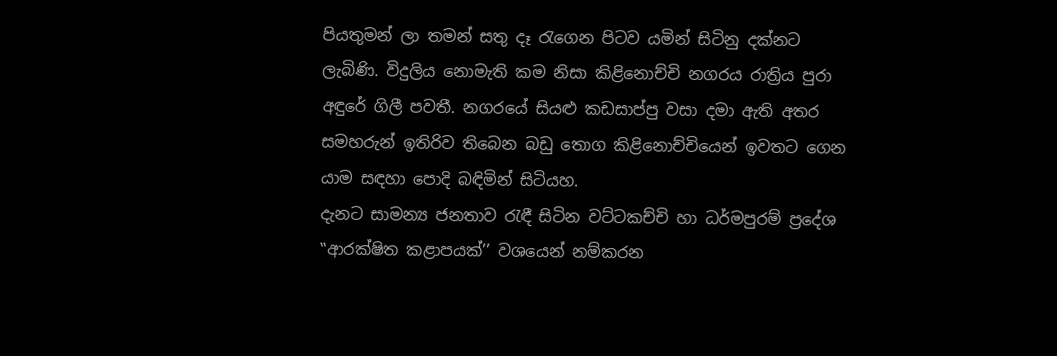පියතුමන් ලා තමන් සතු දෑ රැගෙන පිටව යමින් සිටිනු දක්නට ලැබිණි. විදුලිය නොමැති කම නිසා කිළිනොච්චි නගරය රාත්‍රිය පුරා අඳුරේ ගිලී පවතී. නගරයේ සියළු කඩසාප්පු වසා දමා ඇති අතර සමහරුන් ඉතිරිව තිබෙන බඩු තොග කිළිනොච්චියෙන් ඉවතට ගෙන යාම සඳහා පොදි බඳිමින් සිටියහ.
දැනට සාමන්‍ය ජනතාව රැඳී සිටින වට්ටකච්චි හා ධර්මපුරම් ප්‍රදේශ ‛‛ආරක්ෂිත කළාපයක්’’ වශයෙන් නම්කරන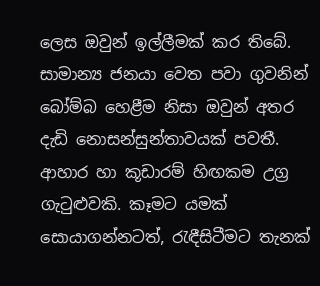ලෙස ඔවුන් ඉල්ලීමක් කර තිබේ. සාමාන්‍ය ජනයා වෙත පවා ගුවනින් බෝම්බ හෙළීම නිසා ඔවුන් අතර දැඩි නොසන්සුන්තාවයක් පවතී. ආහාර හා කූඩාරම් හිඟකම උග්‍ර ගැටුළුවකි. කෑමට යමක් සොයාගන්නටත්, රැඳීසිටීමට තැනක්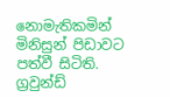නොමැතිකමින් මිනිසුන් පිඩාවට පත්වී සිටිති.
ග්‍රවුන්ඩ්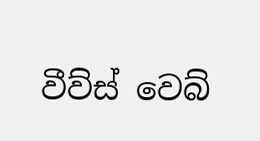වීව්ස් වෙබ්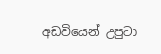අඩවියෙන් උපුටා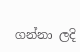ගන්නා ලදි